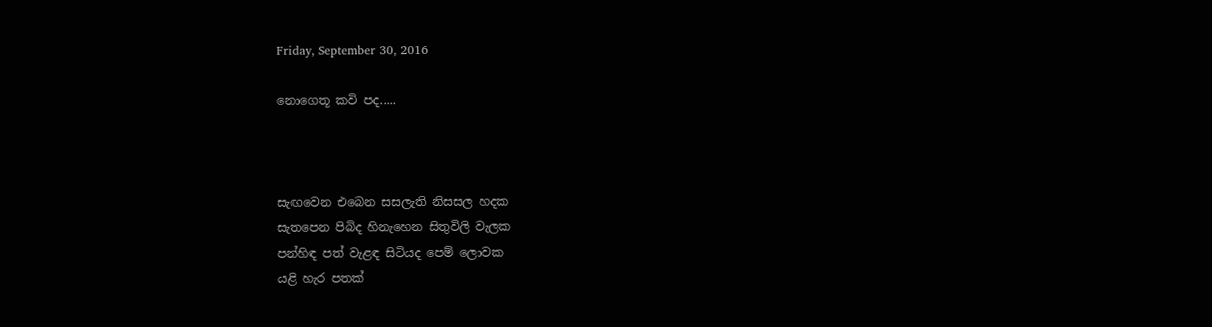Friday, September 30, 2016

නොගෙතූ කවි පද.....



සැඟවෙන එබෙන සසලැති නිසසල හදක
සැතපෙන පිබිද හිනැහෙන සිතුවිලි වැලක
පන්හිඳ පත් වැළඳ සිටියද පෙම් ලොවක
යළි හැර පතක්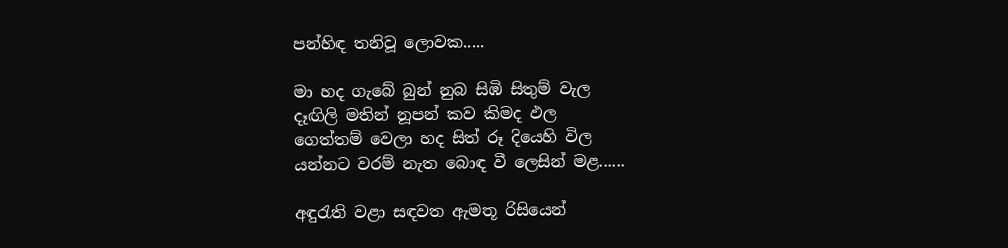පන්හිඳ තනිවූ ලොවක.....

මා හද ගැබේ බුන් නුබ සිඹි සිතුම් වැල
දෑඟිලි මතින් නූපන් කව කිමද ඵල
ගෙත්තම් වෙලා හද සිත් රූ දියෙහි විල
යන්නට වරම් නැත බොඳ වී ලෙසින් මළ......

අඳුරැති වළා සඳවත ඇමතූ රිසියෙන්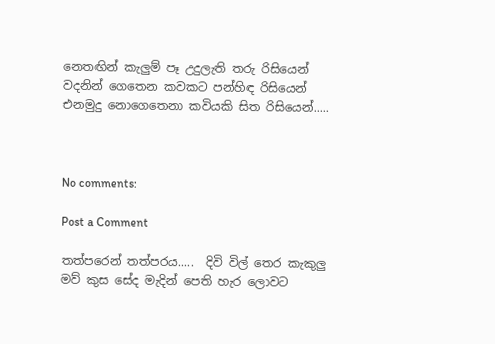නෙතඟින් කැලුම් පෑ උදුලැති තරු රිසියෙන්
වදනින් ගෙතෙන කවකට පන්හිඳ රිසියෙන්
එනමුදු නොගෙතෙනා කවියකි සිත රිසියෙන්.....



No comments:

Post a Comment

තත්පරෙන් තත්පරය.....  දිවි විල් තෙර කැකුලු මව් කුස සේද මැදින් පෙති හැර ලොවට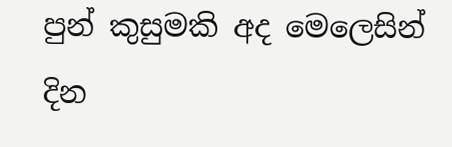පුන් කුසුමකි අද මෙලෙසින් දින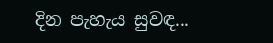දින පැහැය සුවඳ...